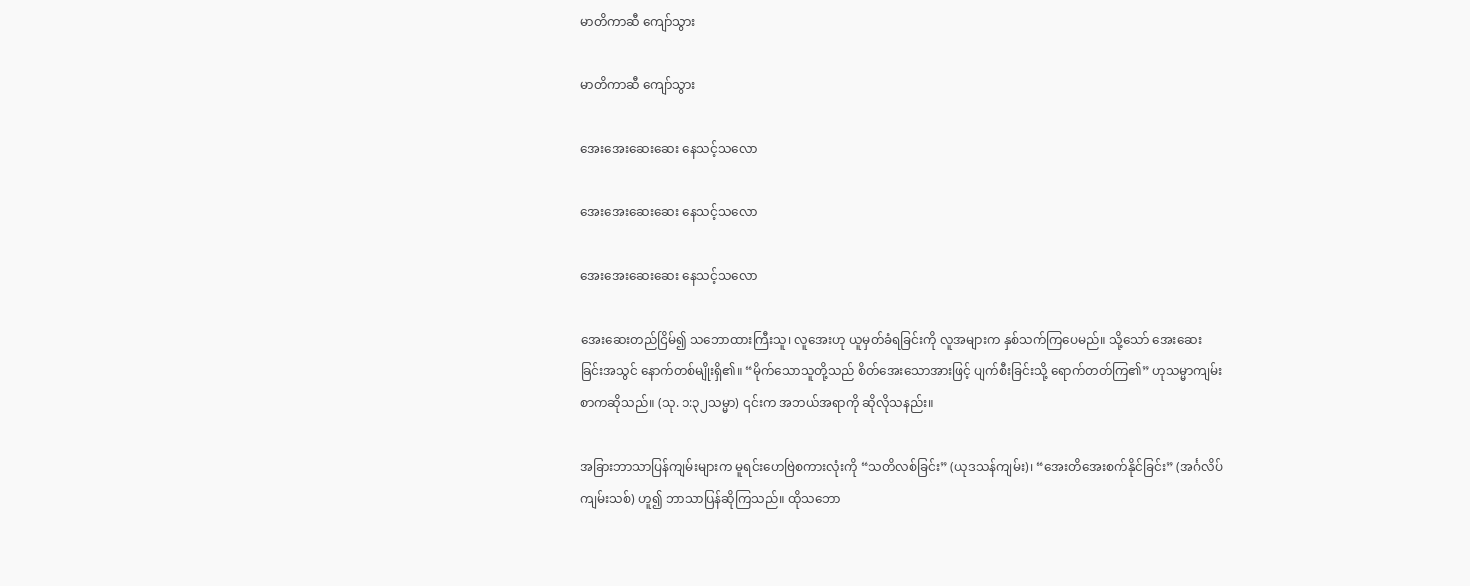မာတိကာဆီ ကျော်သွား

မာတိကာဆီ ကျော်သွား

အေးအေးဆေးဆေး နေသင့်သလော

အေးအေးဆေးဆေး နေသင့်သလော

အေးအေးဆေးဆေး နေသင့်သလော

အေးဆေးတည်ငြိမ်၍ သဘောထားကြီးသူ၊ လူအေးဟု ယူမှတ်ခံရခြင်းကို လူအများက နှစ်သက်ကြပေမည်။ သို့သော် အေးဆေးခြင်းအသွင် နောက်တစ်မျိုးရှိ၏။ “မိုက်သောသူတို့သည် စိတ်အေးသောအားဖြင့် ပျက်စီးခြင်းသို့ ရောက်တတ်ကြ၏” ဟုသမ္မာကျမ်းစာကဆိုသည်။ (သု. ၁:၃၂သမ္မာ) ၎င်းက အဘယ်အရာကို ဆိုလိုသနည်း။

အခြားဘာသာပြန်ကျမ်းများက မူရင်းဟေဗြဲစကားလုံးကို “သတိလစ်ခြင်း” (ယုဒသန်ကျမ်း)၊ “အေးတိအေးစက်နိုင်ခြင်း” (အင်္ဂလိပ်ကျမ်းသစ်) ဟူ၍ ဘာသာပြန်ဆိုကြသည်။ ထိုသဘော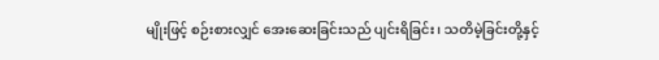မျိုးဖြင့် စဉ်းစားလျှင် အေးဆေးခြင်းသည် ပျင်းရိခြင်း၊ သတိမဲ့ခြင်းတို့နှင့်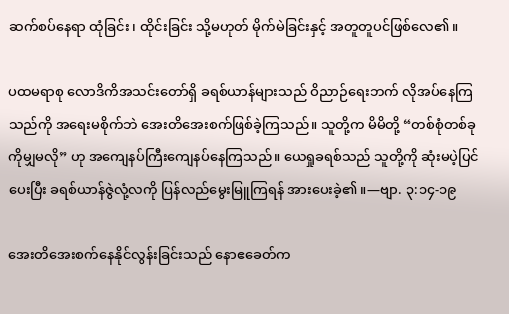ဆက်စပ်နေရာ ထုံခြင်း၊ ထိုင်းခြင်း သို့မဟုတ် မိုက်မဲခြင်းနှင့် အတူတူပင်ဖြစ်လေ၏။

ပထမရာစု လောဒိကိအသင်းတော်ရှိ ခရစ်ယာန်များသည် ဝိညာဉ်ရေးဘက် လိုအပ်နေကြသည်ကို အရေးမစိုက်ဘဲ အေးတိအေးစက်ဖြစ်ခဲ့ကြသည်။ သူတို့က မိမိတို့ “တစ်စုံတစ်ခုကိုမျှမလို” ဟု အကျေနပ်ကြီးကျေနပ်နေကြသည်။ ယေရှုခရစ်သည် သူတို့ကို ဆုံးမပဲ့ပြင်ပေးပြီး ခရစ်ယာန်ဇွဲလုံ့လကို ပြန်လည်မွေးမြူကြရန် အားပေးခဲ့၏။—ဗျာ. ၃:၁၄-၁၉

အေးတိအေးစက်နေနိုင်လွန်းခြင်းသည် နောဧခေတ်က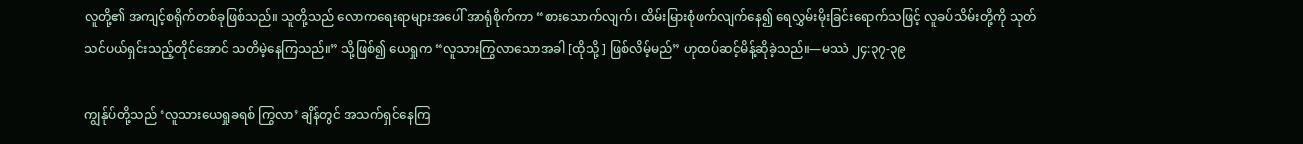လူတို့၏ အကျင့်စရိုက်တစ်ခုဖြစ်သည်။ သူတို့သည် လောကရေးရာများအပေါ် အာရုံစိုက်ကာ “စားသောက်လျက်၊ ထိမ်းမြားစုံဖက်လျက်နေ၍ ရေလွှမ်းမိုးခြင်းရောက်သဖြင့် လူခပ်သိမ်းတို့ကို သုတ်သင်ပယ်ရှင်းသည့်တိုင်အောင် သတိမဲ့နေကြသည်။” သို့ဖြစ်၍ ယေရှုက “လူသားကြွလာသောအခါ [ထိုသို့ ] ဖြစ်လိမ့်မည်” ဟုထပ်ဆင့်မိန့်ဆိုခဲ့သည်။—မဿဲ ၂၄:၃၇-၃၉

ကျွန်ုပ်တို့သည် ‘လူသားယေရှုခရစ် ကြွလာ’ ချိန်တွင် အသက်ရှင်နေကြ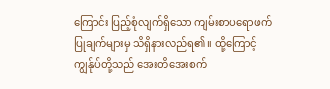ကြောင်း ပြည့်စုံလျက်ရှိသော ကျမ်းစာပရောဖက်ပြုချက်များမှ သိရှိနားလည်ရ၏။ ထို့ကြောင့် ကျွန်ုပ်တို့သည် အေးတိအေးစက်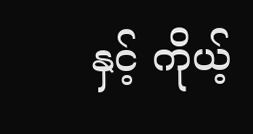နှင့် ကိုယ့်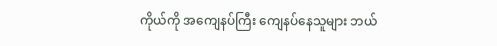ကိုယ်ကို အကျေနပ်ကြီး ကျေနပ်နေသူများ ဘယ်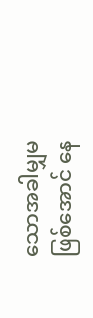သောအခါမျှမဖြစ်အောင် နေ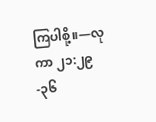ကြပါစို့။—လုကာ ၂၁:၂၉-၃၆